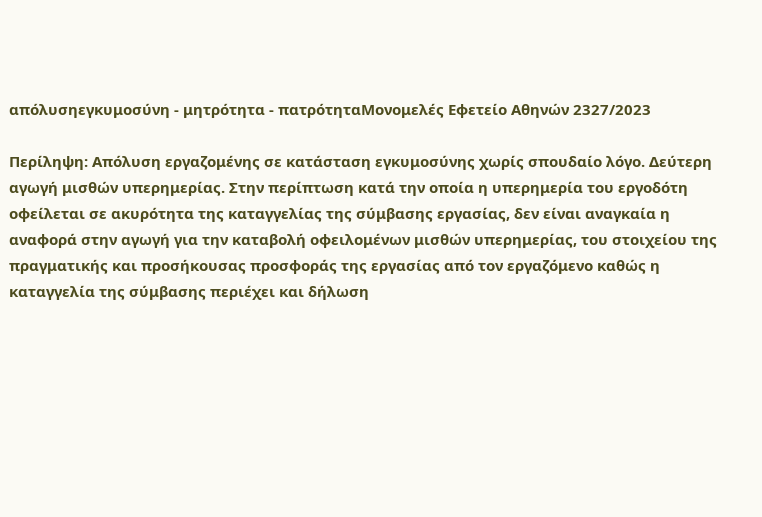απόλυσηεγκυμοσύνη - μητρότητα - πατρότηταΜονομελές Εφετείο Αθηνών 2327/2023

Περίληψη: Απόλυση εργαζομένης σε κατάσταση εγκυμοσύνης χωρίς σπουδαίο λόγο. Δεύτερη αγωγή μισθών υπερημερίας. Στην περίπτωση κατά την οποία η υπερημερία του εργοδότη οφείλεται σε ακυρότητα της καταγγελίας της σύμβασης εργασίας, δεν είναι αναγκαία η αναφορά στην αγωγή για την καταβολή οφειλομένων μισθών υπερημερίας, του στοιχείου της πραγματικής και προσήκουσας προσφοράς της εργασίας από τον εργαζόμενο καθώς η καταγγελία της σύμβασης περιέχει και δήλωση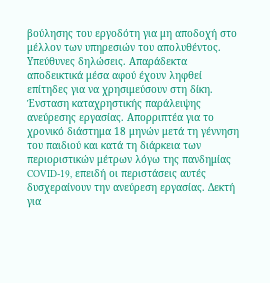βούλησης του εργοδότη για μη αποδοχή στο μέλλον των υπηρεσιών του απολυθέντος. Υπεύθυνες δηλώσεις. Απαράδεκτα αποδεικτικά μέσα αφού έχουν ληφθεί επίτηδες για να χρησιμεύσουν στη δίκη. Ένσταση καταχρηστικής παράλειψης ανεύρεσης εργασίας. Απορριπτέα για το χρονικό διάστημα 18 μηνών μετά τη γέννηση του παιδιού και κατά τη διάρκεια των περιοριστικών μέτρων λόγω της πανδημίας COVID-19, επειδή οι περιστάσεις αυτές δυσχεραίνουν την ανεύρεση εργασίας. Δεκτή για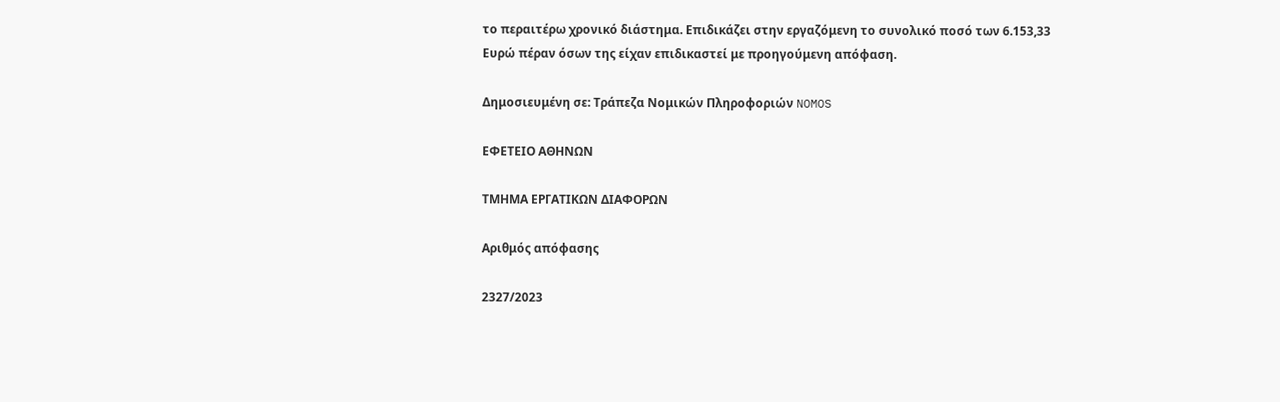το περαιτέρω χρονικό διάστημα. Επιδικάζει στην εργαζόμενη το συνολικό ποσό των 6.153,33 Ευρώ πέραν όσων της είχαν επιδικαστεί με προηγούμενη απόφαση.

Δημοσιευμένη σε: Τράπεζα Νομικών Πληροφοριών NOMOS

ΕΦΕΤΕΙΟ ΑΘΗΝΩΝ

ΤΜΗΜΑ ΕΡΓΑΤΙΚΩΝ ΔΙΑΦΟΡΩΝ

Αριθμός απόφασης

2327/2023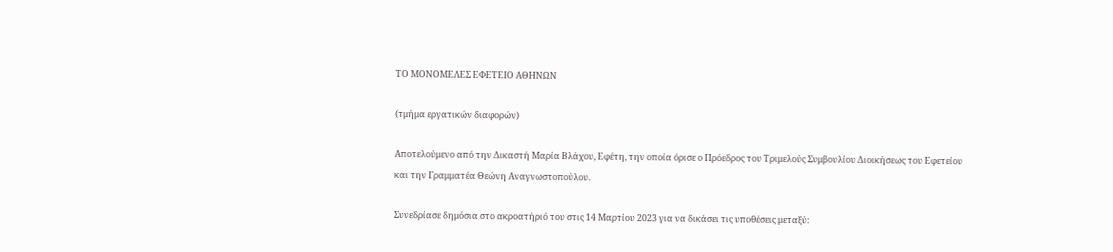ΤΟ ΜΟΝΟΜΕΛΕΣ ΕΦΕΤΕΙΟ ΑΘΗΝΩΝ

(τμήμα εργατικών διαφορών)

Αποτελούμενο από την Δικαστή Μαρία Βλάχου, Εφέτη, την οποία όρισε ο Πρόεδρος του Τριμελούς Συμβουλίου Διοικήσεως του Εφετείου και την Γραμματέα Θεώνη Αναγνωστοπούλου.

Συνεδρίασε δημόσια στο ακροατήριό του στις 14 Μαρτίου 2023 για να δικάσει τις υποθέσεις μεταξύ: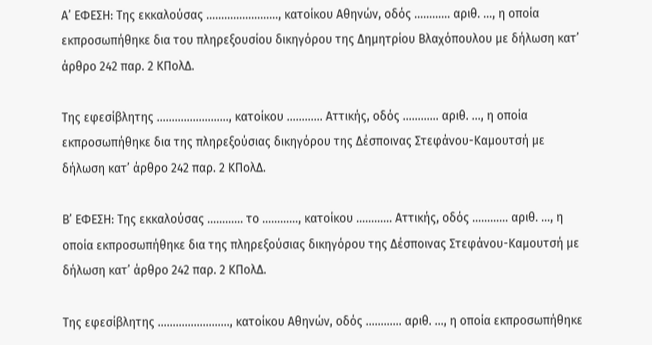Α’ ΕΦΕΣΗ: Της εκκαλούσας ……………………, κατοίκου Αθηνών, οδός ………… αριθ. …, η οποία εκπροσωπήθηκε δια του πληρεξουσίου δικηγόρου της Δημητρίου Βλαχόπουλου με δήλωση κατ’ άρθρο 242 παρ. 2 ΚΠολΔ.

Της εφεσίβλητης ……………………, κατοίκου ………… Αττικής, οδός ………… αριθ. …, η οποία εκπροσωπήθηκε δια της πληρεξούσιας δικηγόρου της Δέσποινας Στεφάνου-Καμουτσή με δήλωση κατ’ άρθρο 242 παρ. 2 ΚΠολΔ.

Β’ ΕΦΕΣΗ: Της εκκαλούσας ………… το …………, κατοίκου ………… Αττικής, οδός ………… αριθ. …, η οποία εκπροσωπήθηκε δια της πληρεξούσιας δικηγόρου της Δέσποινας Στεφάνου-Καμουτσή με δήλωση κατ’ άρθρο 242 παρ. 2 ΚΠολΔ.

Της εφεσίβλητης ……………………, κατοίκου Αθηνών, οδός ………… αριθ. …, η οποία εκπροσωπήθηκε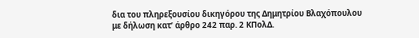δια του πληρεξουσίου δικηγόρου της Δημητρίου Βλαχόπουλου με δήλωση κατ’ άρθρο 242 παρ. 2 ΚΠολΔ.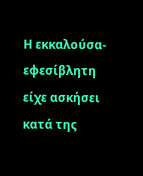Η εκκαλούσα-εφεσίβλητη είχε ασκήσει κατά της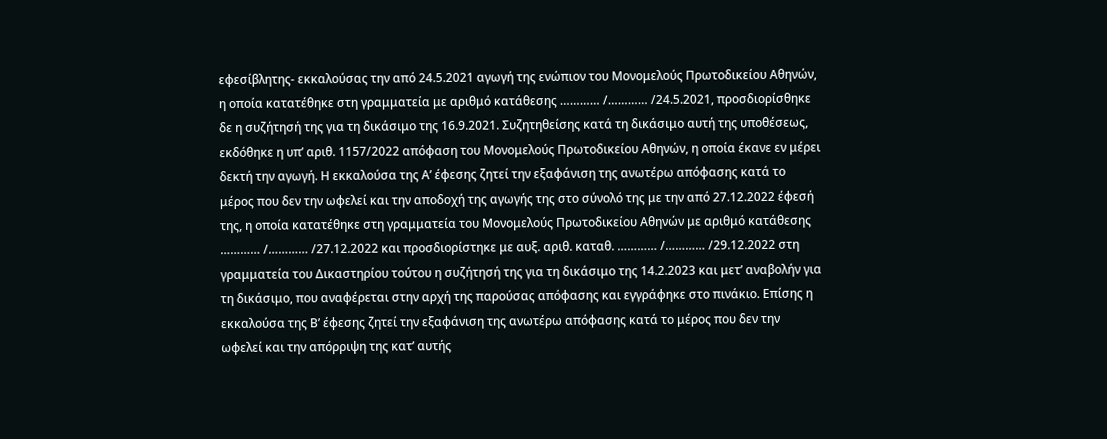εφεσίβλητης- εκκαλούσας την από 24.5.2021 αγωγή της ενώπιον του Μονομελούς Πρωτοδικείου Αθηνών, η οποία κατατέθηκε στη γραμματεία με αριθμό κατάθεσης ………… /………… /24.5.2021, προσδιορίσθηκε δε η συζήτησή της για τη δικάσιμο της 16.9.2021. Συζητηθείσης κατά τη δικάσιμο αυτή της υποθέσεως, εκδόθηκε η υπ’ αριθ. 1157/2022 απόφαση του Μονομελούς Πρωτοδικείου Αθηνών, η οποία έκανε εν μέρει δεκτή την αγωγή. Η εκκαλούσα της Α’ έφεσης ζητεί την εξαφάνιση της ανωτέρω απόφασης κατά το μέρος που δεν την ωφελεί και την αποδοχή της αγωγής της στο σύνολό της με την από 27.12.2022 έφεσή της, η οποία κατατέθηκε στη γραμματεία του Μονομελούς Πρωτοδικείου Αθηνών με αριθμό κατάθεσης ………… /………… /27.12.2022 και προσδιορίστηκε με αυξ. αριθ. καταθ. ………… /………… /29.12.2022 στη γραμματεία του Δικαστηρίου τούτου η συζήτησή της για τη δικάσιμο της 14.2.2023 και μετ’ αναβολήν για τη δικάσιμο, που αναφέρεται στην αρχή της παρούσας απόφασης και εγγράφηκε στο πινάκιο. Επίσης η εκκαλούσα της Β’ έφεσης ζητεί την εξαφάνιση της ανωτέρω απόφασης κατά το μέρος που δεν την ωφελεί και την απόρριψη της κατ’ αυτής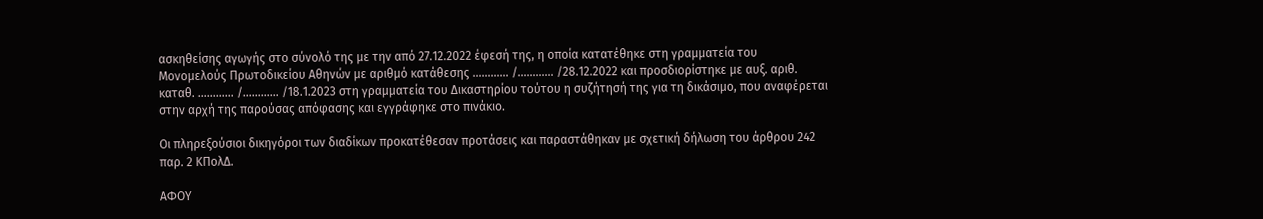ασκηθείσης αγωγής στο σύνολό της με την από 27.12.2022 έφεσή της, η οποία κατατέθηκε στη γραμματεία του Μονομελούς Πρωτοδικείου Αθηνών με αριθμό κατάθεσης ………… /………… /28.12.2022 και προσδιορίστηκε με αυξ. αριθ. καταθ. ………… /………… /18.1.2023 στη γραμματεία του Δικαστηρίου τούτου η συζήτησή της για τη δικάσιμο, που αναφέρεται στην αρχή της παρούσας απόφασης και εγγράφηκε στο πινάκιο.

Οι πληρεξούσιοι δικηγόροι των διαδίκων προκατέθεσαν προτάσεις και παραστάθηκαν με σχετική δήλωση του άρθρου 242 παρ. 2 ΚΠολΔ.

ΑΦΟΥ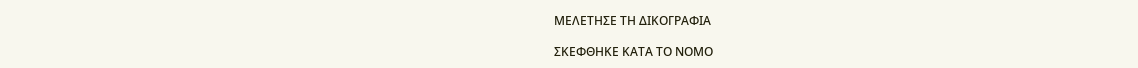ΜΕΛΕΤΗΣΕ ΤΗ ΔΙΚΟΓΡΑΦΙΑ

ΣΚΕΦΘΗΚΕ ΚΑΤΑ ΤΟ ΝΟΜΟ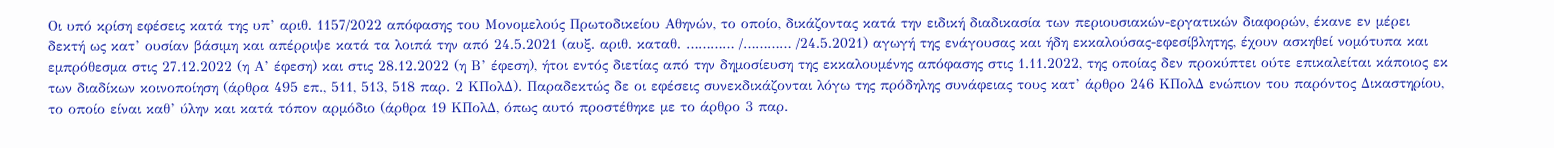Οι υπό κρίση εφέσεις κατά της υπ’ αριθ. 1157/2022 απόφασης του Μονομελούς Πρωτοδικείου Αθηνών, το οποίο, δικάζοντας κατά την ειδική διαδικασία των περιουσιακών-εργατικών διαφορών, έκανε εν μέρει δεκτή ως κατ’ ουσίαν βάσιμη και απέρριψε κατά τα λοιπά την από 24.5.2021 (αυξ. αριθ. καταθ. ………… /………… /24.5.2021) αγωγή της ενάγουσας και ήδη εκκαλούσας-εφεσίβλητης, έχουν ασκηθεί νομότυπα και εμπρόθεσμα στις 27.12.2022 (η Α’ έφεση) και στις 28.12.2022 (η Β’ έφεση), ήτοι εντός διετίας από την δημοσίευση της εκκαλουμένης απόφασης στις 1.11.2022, της οποίας δεν προκύπτει ούτε επικαλείται κάποιος εκ των διαδίκων κοινοποίηση (άρθρα 495 επ., 511, 513, 518 παρ. 2 ΚΠολΔ). Παραδεκτώς δε οι εφέσεις συνεκδικάζονται λόγω της πρόδηλης συνάφειας τους κατ’ άρθρο 246 ΚΠολΔ ενώπιον του παρόντος Δικαστηρίου, το οποίο είναι καθ’ ύλην και κατά τόπον αρμόδιο (άρθρα 19 ΚΠολΔ, όπως αυτό προστέθηκε με το άρθρο 3 παρ.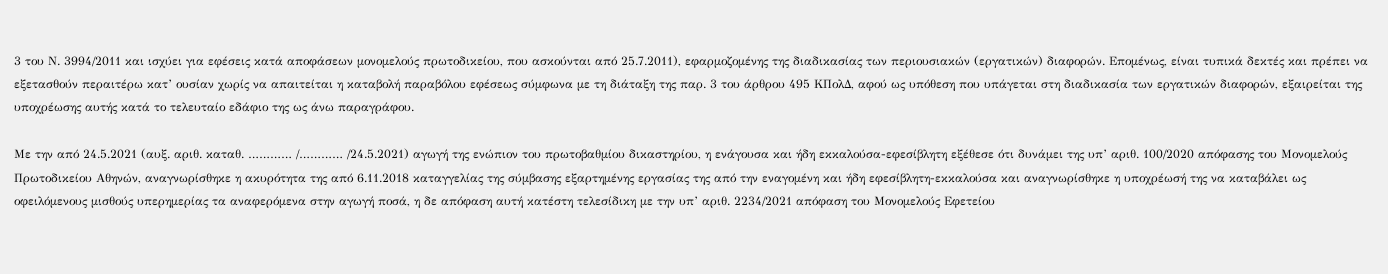3 του Ν. 3994/2011 και ισχύει για εφέσεις κατά αποφάσεων μονομελούς πρωτοδικείου, που ασκούνται από 25.7.2011), εφαρμοζομένης της διαδικασίας των περιουσιακών (εργατικών) διαφορών. Επομένως, είναι τυπικά δεκτές και πρέπει να εξετασθούν περαιτέρω κατ’ ουσίαν χωρίς να απαιτείται η καταβολή παραβόλου εφέσεως σύμφωνα με τη διάταξη της παρ. 3 του άρθρου 495 ΚΠολΔ, αφού ως υπόθεση που υπάγεται στη διαδικασία των εργατικών διαφορών, εξαιρείται της υποχρέωσης αυτής κατά το τελευταίο εδάφιο της ως άνω παραγράφου.

Με την από 24.5.2021 (αυξ. αριθ. καταθ. ………… /………… /24.5.2021) αγωγή της ενώπιον του πρωτοβαθμίου δικαστηρίου, η ενάγουσα και ήδη εκκαλούσα-εφεσίβλητη εξέθεσε ότι δυνάμει της υπ’ αριθ. 100/2020 απόφασης του Μονομελούς Πρωτοδικείου Αθηνών, αναγνωρίσθηκε η ακυρότητα της από 6.11.2018 καταγγελίας της σύμβασης εξαρτημένης εργασίας της από την εναγομένη και ήδη εφεσίβλητη-εκκαλούσα και αναγνωρίσθηκε η υποχρέωσή της να καταβάλει ως οφειλόμενους μισθούς υπερημερίας τα αναφερόμενα στην αγωγή ποσά, η δε απόφαση αυτή κατέστη τελεσίδικη με την υπ’ αριθ. 2234/2021 απόφαση του Μονομελούς Εφετείου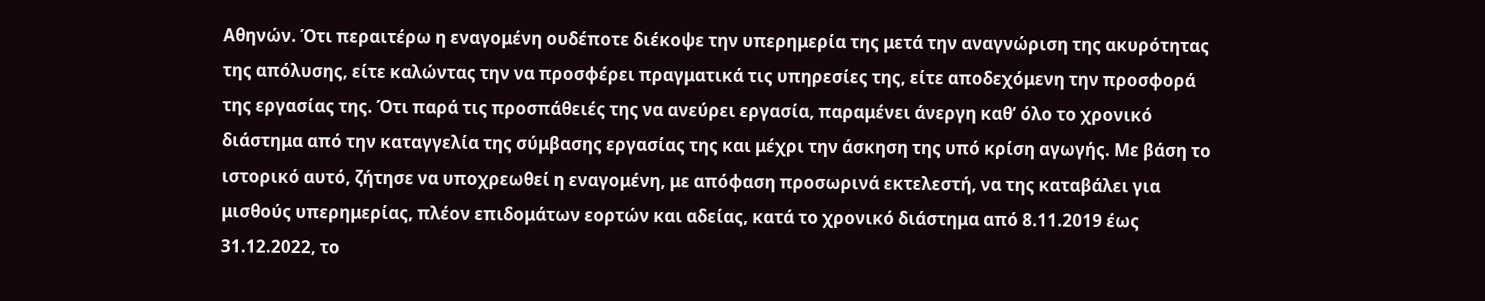Αθηνών. Ότι περαιτέρω η εναγομένη ουδέποτε διέκοψε την υπερημερία της μετά την αναγνώριση της ακυρότητας της απόλυσης, είτε καλώντας την να προσφέρει πραγματικά τις υπηρεσίες της, είτε αποδεχόμενη την προσφορά της εργασίας της. Ότι παρά τις προσπάθειές της να ανεύρει εργασία, παραμένει άνεργη καθ’ όλο το χρονικό διάστημα από την καταγγελία της σύμβασης εργασίας της και μέχρι την άσκηση της υπό κρίση αγωγής. Με βάση το ιστορικό αυτό, ζήτησε να υποχρεωθεί η εναγομένη, με απόφαση προσωρινά εκτελεστή, να της καταβάλει για μισθούς υπερημερίας, πλέον επιδομάτων εορτών και αδείας, κατά το χρονικό διάστημα από 8.11.2019 έως 31.12.2022, το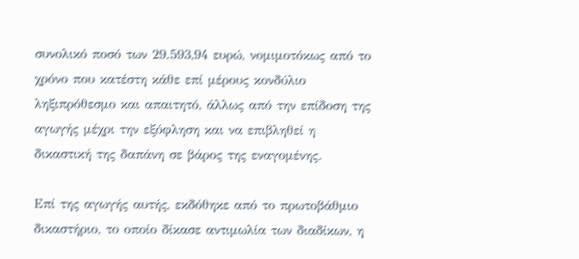συνολικό ποσό των 29.593,94 ευρώ, νομιμοτόκως από το χρόνο που κατέστη κάθε επί μέρους κονδύλιο ληξιπρόθεσμο και απαιτητό, άλλως από την επίδοση της αγωγής μέχρι την εξόφληση και να επιβληθεί η δικαστική της δαπάνη σε βάρος της εναγομένης.

Επί της αγωγής αυτής, εκδόθηκε από το πρωτοβάθμιο δικαστήριο, το οποίο δίκασε αντιμωλία των διαδίκων, η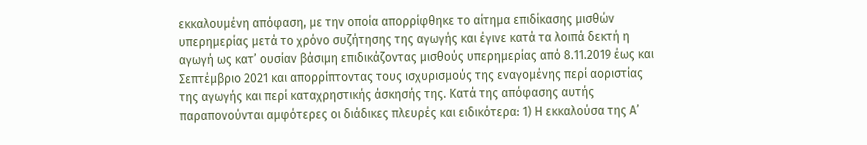εκκαλουμένη απόφαση, με την οποία απορρίφθηκε το αίτημα επιδίκασης μισθών υπερημερίας μετά το χρόνο συζήτησης της αγωγής και έγινε κατά τα λοιπά δεκτή η αγωγή ως κατ’ ουσίαν βάσιμη επιδικάζοντας μισθούς υπερημερίας από 8.11.2019 έως και Σεπτέμβριο 2021 και απορρίπτοντας τους ισχυρισμούς της εναγομένης περί αοριστίας της αγωγής και περί καταχρηστικής άσκησής της. Κατά της απόφασης αυτής παραπονούνται αμφότερες οι διάδικες πλευρές και ειδικότερα: 1) Η εκκαλούσα της Α’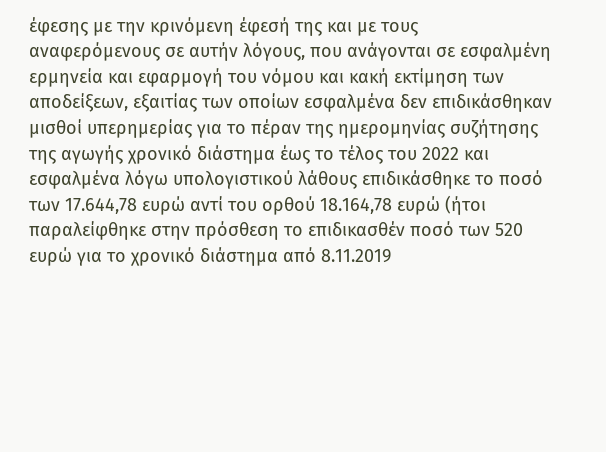έφεσης με την κρινόμενη έφεσή της και με τους αναφερόμενους σε αυτήν λόγους, που ανάγονται σε εσφαλμένη ερμηνεία και εφαρμογή του νόμου και κακή εκτίμηση των αποδείξεων, εξαιτίας των οποίων εσφαλμένα δεν επιδικάσθηκαν μισθοί υπερημερίας για το πέραν της ημερομηνίας συζήτησης της αγωγής χρονικό διάστημα έως το τέλος του 2022 και εσφαλμένα λόγω υπολογιστικού λάθους επιδικάσθηκε το ποσό των 17.644,78 ευρώ αντί του ορθού 18.164,78 ευρώ (ήτοι παραλείφθηκε στην πρόσθεση το επιδικασθέν ποσό των 520 ευρώ για το χρονικό διάστημα από 8.11.2019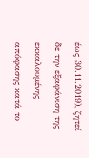έως 30.11.2019), ζητεί δε την εξαφάνιση της εκκαλουμένης απόφασης κατά το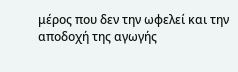μέρος που δεν την ωφελεί και την αποδοχή της αγωγής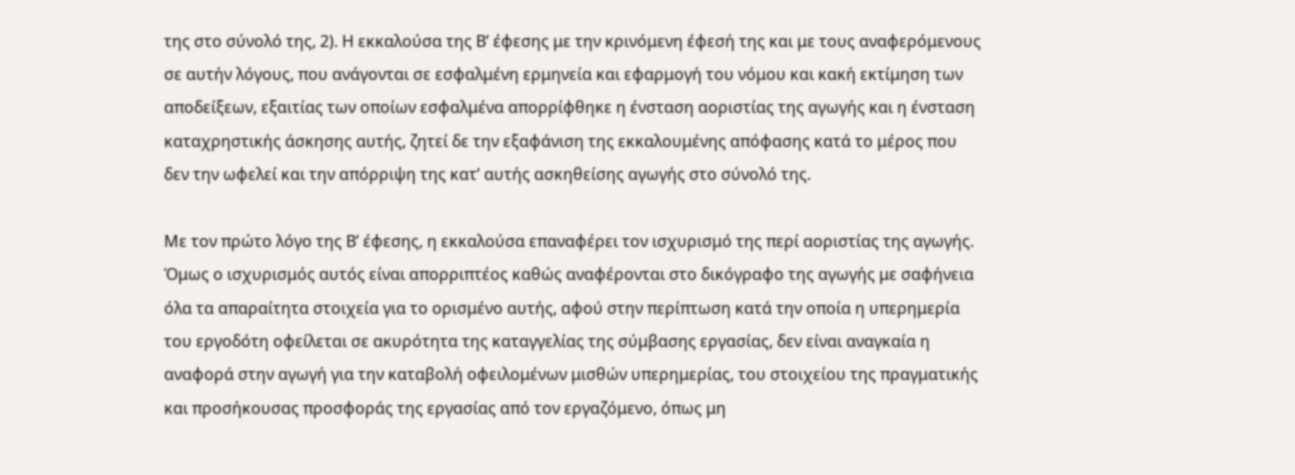της στο σύνολό της, 2). Η εκκαλούσα της Β’ έφεσης με την κρινόμενη έφεσή της και με τους αναφερόμενους σε αυτήν λόγους, που ανάγονται σε εσφαλμένη ερμηνεία και εφαρμογή του νόμου και κακή εκτίμηση των αποδείξεων, εξαιτίας των οποίων εσφαλμένα απορρίφθηκε η ένσταση αοριστίας της αγωγής και η ένσταση καταχρηστικής άσκησης αυτής, ζητεί δε την εξαφάνιση της εκκαλουμένης απόφασης κατά το μέρος που δεν την ωφελεί και την απόρριψη της κατ’ αυτής ασκηθείσης αγωγής στο σύνολό της.

Με τον πρώτο λόγο της Β’ έφεσης, η εκκαλούσα επαναφέρει τον ισχυρισμό της περί αοριστίας της αγωγής. Όμως ο ισχυρισμός αυτός είναι απορριπτέος καθώς αναφέρονται στο δικόγραφο της αγωγής με σαφήνεια όλα τα απαραίτητα στοιχεία για το ορισμένο αυτής, αφού στην περίπτωση κατά την οποία η υπερημερία του εργοδότη οφείλεται σε ακυρότητα της καταγγελίας της σύμβασης εργασίας, δεν είναι αναγκαία η αναφορά στην αγωγή για την καταβολή οφειλομένων μισθών υπερημερίας, του στοιχείου της πραγματικής και προσήκουσας προσφοράς της εργασίας από τον εργαζόμενο, όπως μη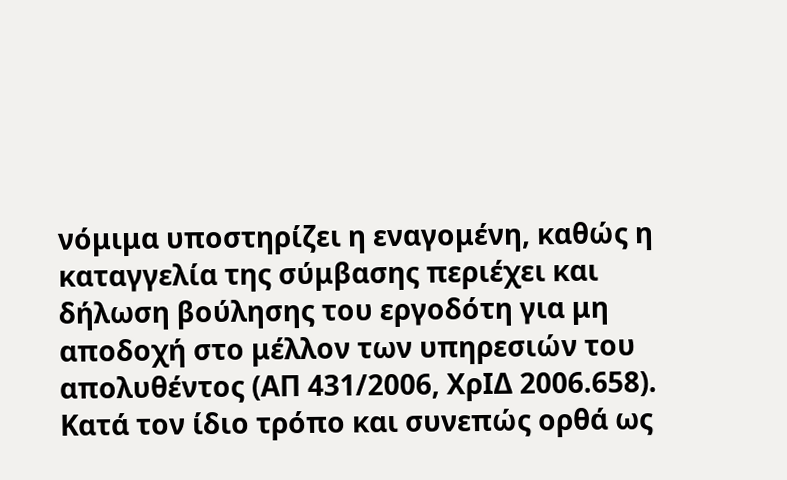νόμιμα υποστηρίζει η εναγομένη, καθώς η καταγγελία της σύμβασης περιέχει και δήλωση βούλησης του εργοδότη για μη αποδοχή στο μέλλον των υπηρεσιών του απολυθέντος (ΑΠ 431/2006, ΧρΙΔ 2006.658). Κατά τον ίδιο τρόπο και συνεπώς ορθά ως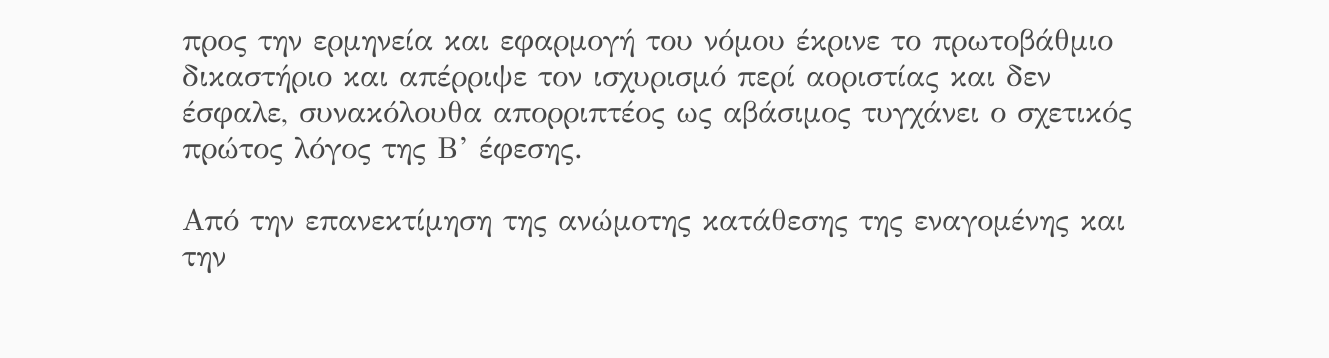προς την ερμηνεία και εφαρμογή του νόμου έκρινε το πρωτοβάθμιο δικαστήριο και απέρριψε τον ισχυρισμό περί αοριστίας και δεν έσφαλε, συνακόλουθα απορριπτέος ως αβάσιμος τυγχάνει ο σχετικός πρώτος λόγος της Β’ έφεσης.

Από την επανεκτίμηση της ανώμοτης κατάθεσης της εναγομένης και την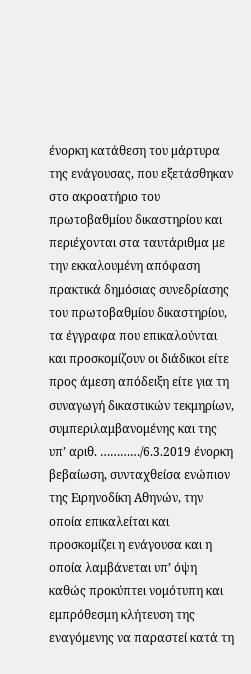ένορκη κατάθεση του μάρτυρα της ενάγουσας, που εξετάσθηκαν στο ακροατήριο του πρωτοβαθμίου δικαστηρίου και περιέχονται στα ταυτάριθμα με την εκκαλουμένη απόφαση πρακτικά δημόσιας συνεδρίασης του πρωτοβαθμίου δικαστηρίου, τα έγγραφα που επικαλούνται και προσκομίζουν οι διάδικοι είτε προς άμεση απόδειξη είτε για τη συναγωγή δικαστικών τεκμηρίων, συμπεριλαμβανομένης και της υπ’ αριθ. …………/6.3.2019 ένορκη βεβαίωση, συνταχθείσα ενώπιον της Ειρηνοδίκη Αθηνών, την οποία επικαλείται και προσκομίζει η ενάγουσα και η οποία λαμβάνεται υπ’ όψη καθώς προκύπτει νομότυπη και εμπρόθεσμη κλήτευση της εναγόμενης να παραστεί κατά τη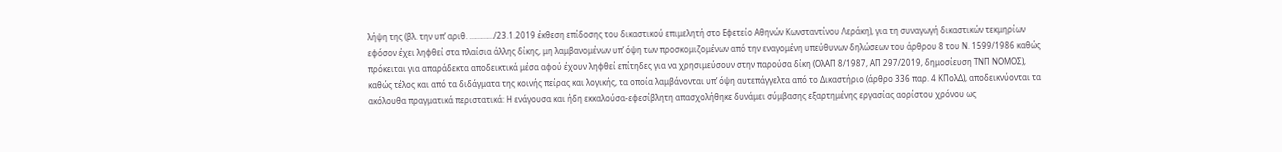λήψη της (βλ. την υπ’ αριθ. …………/23.1.2019 έκθεση επίδοσης του δικαστικού επιμελητή στο Εφετείο Αθηνών Κωνσταντίνου Λεράκη), για τη συναγωγή δικαστικών τεκμηρίων εφόσον έχει ληφθεί στα πλαίσια άλλης δίκης, μη λαμβανομένων υπ’ όψη των προσκομιζομένων από την εναγομένη υπεύθυνων δηλώσεων του άρθρου 8 του Ν. 1599/1986 καθώς πρόκειται για απαράδεκτα αποδεικτικά μέσα αφού έχουν ληφθεί επίτηδες για να χρησιμεύσουν στην παρούσα δίκη (ΟλΑΠ 8/1987, ΑΠ 297/2019, δημοσίευση ΤΝΠ ΝΟΜΟΣ), καθώς τέλος και από τα διδάγματα της κοινής πείρας και λογικής, τα οποία λαμβάνονται υπ’ όψη αυτεπάγγελτα από το Δικαστήριο (άρθρο 336 παρ. 4 ΚΠολΔ), αποδεικνύονται τα ακόλουθα πραγματικά περιστατικά: Η ενάγουσα και ήδη εκκαλούσα-εφεσίβλητη απασχολήθηκε δυνάμει σύμβασης εξαρτημένης εργασίας αορίστου χρόνου ως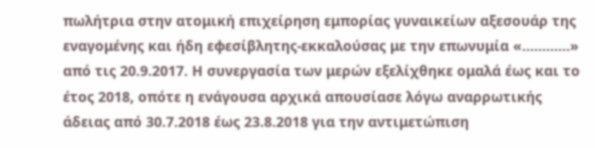πωλήτρια στην ατομική επιχείρηση εμπορίας γυναικείων αξεσουάρ της εναγομένης και ήδη εφεσίβλητης-εκκαλούσας με την επωνυμία «…………» από τις 20.9.2017. Η συνεργασία των μερών εξελίχθηκε ομαλά έως και το έτος 2018, οπότε η ενάγουσα αρχικά απουσίασε λόγω αναρρωτικής άδειας από 30.7.2018 έως 23.8.2018 για την αντιμετώπιση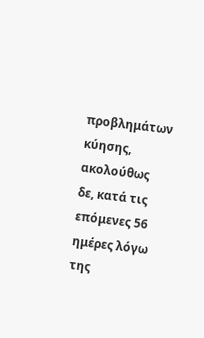προβλημάτων κύησης, ακολούθως δε, κατά τις επόμενες 56 ημέρες λόγω της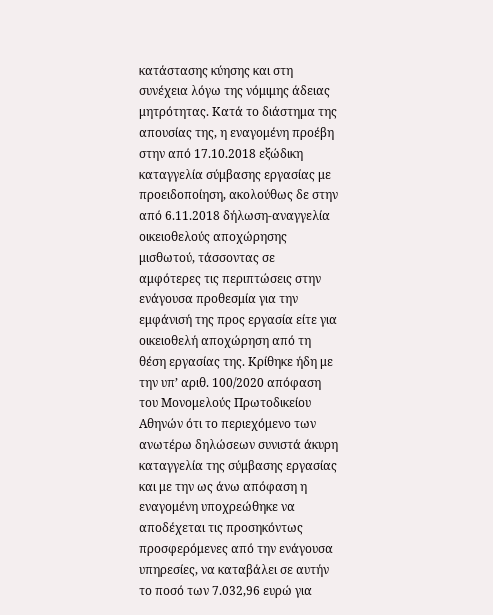κατάστασης κύησης και στη συνέχεια λόγω της νόμιμης άδειας μητρότητας. Κατά το διάστημα της απουσίας της, η εναγομένη προέβη στην από 17.10.2018 εξώδικη καταγγελία σύμβασης εργασίας με προειδοποίηση, ακολούθως δε στην από 6.11.2018 δήλωση-αναγγελία οικειοθελούς αποχώρησης μισθωτού, τάσσοντας σε αμφότερες τις περιπτώσεις στην ενάγουσα προθεσμία για την εμφάνισή της προς εργασία είτε για οικειοθελή αποχώρηση από τη θέση εργασίας της. Κρίθηκε ήδη με την υπ’ αριθ. 100/2020 απόφαση του Μονομελούς Πρωτοδικείου Αθηνών ότι το περιεχόμενο των ανωτέρω δηλώσεων συνιστά άκυρη καταγγελία της σύμβασης εργασίας και με την ως άνω απόφαση η εναγομένη υποχρεώθηκε να αποδέχεται τις προσηκόντως προσφερόμενες από την ενάγουσα υπηρεσίες, να καταβάλει σε αυτήν το ποσό των 7.032,96 ευρώ για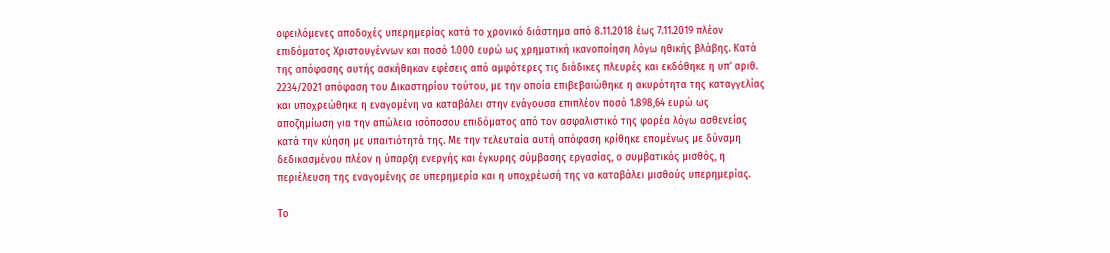οφειλόμενες αποδοχές υπερημερίας κατά το χρονικό διάστημα από 8.11.2018 έως 7.11.2019 πλέον επιδόματος Χριστουγέννων και ποσό 1.000 ευρώ ως χρηματική ικανοποίηση λόγω ηθικής βλάβης. Κατά της απόφασης αυτής ασκήθηκαν εφέσεις από αμφότερες τις διάδικες πλευρές και εκδόθηκε η υπ’ αριθ. 2234/2021 απόφαση του Δικαστηρίου τούτου, με την οποία επιβεβαιώθηκε η ακυρότητα της καταγγελίας και υποχρεώθηκε η εναγομένη να καταβάλει στην ενάγουσα επιπλέον ποσό 1.898,64 ευρώ ως αποζημίωση για την απώλεια ισόποσου επιδόματος από τον ασφαλιστικό της φορέα λόγω ασθενείας κατά την κύηση με υπαιτιότητά της. Με την τελευταία αυτή απόφαση κρίθηκε επομένως με δύναμη δεδικασμένου πλέον η ύπαρξη ενεργής και έγκυρης σύμβασης εργασίας, ο συμβατικός μισθός, η περιέλευση της εναγομένης σε υπερημερία και η υποχρέωσή της να καταβάλει μισθούς υπερημερίας.

Το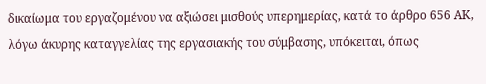δικαίωμα του εργαζομένου να αξιώσει μισθούς υπερημερίας, κατά το άρθρο 656 ΑΚ, λόγω άκυρης καταγγελίας της εργασιακής του σύμβασης, υπόκειται, όπως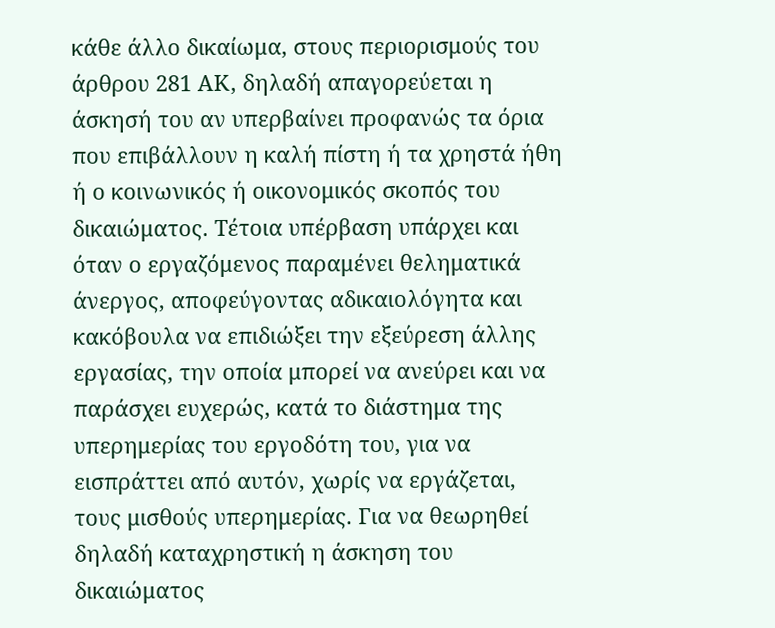κάθε άλλο δικαίωμα, στους περιορισμούς του άρθρου 281 ΑΚ, δηλαδή απαγορεύεται η άσκησή του αν υπερβαίνει προφανώς τα όρια που επιβάλλουν η καλή πίστη ή τα χρηστά ήθη ή ο κοινωνικός ή οικονομικός σκοπός του δικαιώματος. Τέτοια υπέρβαση υπάρχει και όταν ο εργαζόμενος παραμένει θεληματικά άνεργος, αποφεύγοντας αδικαιολόγητα και κακόβουλα να επιδιώξει την εξεύρεση άλλης εργασίας, την οποία μπορεί να ανεύρει και να παράσχει ευχερώς, κατά το διάστημα της υπερημερίας του εργοδότη του, για να εισπράττει από αυτόν, χωρίς να εργάζεται, τους μισθούς υπερημερίας. Για να θεωρηθεί δηλαδή καταχρηστική η άσκηση του δικαιώματος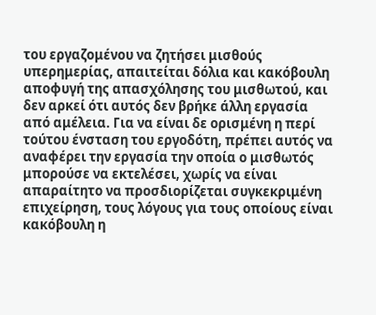του εργαζομένου να ζητήσει μισθούς υπερημερίας, απαιτείται δόλια και κακόβουλη αποφυγή της απασχόλησης του μισθωτού, και δεν αρκεί ότι αυτός δεν βρήκε άλλη εργασία από αμέλεια. Για να είναι δε ορισμένη η περί τούτου ένσταση του εργοδότη, πρέπει αυτός να αναφέρει την εργασία την οποία ο μισθωτός μπορούσε να εκτελέσει, χωρίς να είναι απαραίτητο να προσδιορίζεται συγκεκριμένη επιχείρηση, τους λόγους για τους οποίους είναι κακόβουλη η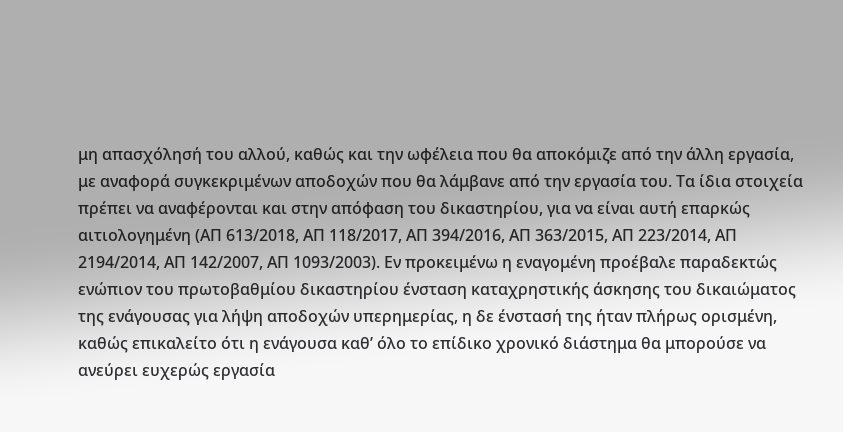μη απασχόλησή του αλλού, καθώς και την ωφέλεια που θα αποκόμιζε από την άλλη εργασία, με αναφορά συγκεκριμένων αποδοχών που θα λάμβανε από την εργασία του. Τα ίδια στοιχεία πρέπει να αναφέρονται και στην απόφαση του δικαστηρίου, για να είναι αυτή επαρκώς αιτιολογημένη (ΑΠ 613/2018, ΑΠ 118/2017, ΑΠ 394/2016, ΑΠ 363/2015, ΑΠ 223/2014, ΑΠ 2194/2014, ΑΠ 142/2007, ΑΠ 1093/2003). Εν προκειμένω η εναγομένη προέβαλε παραδεκτώς ενώπιον του πρωτοβαθμίου δικαστηρίου ένσταση καταχρηστικής άσκησης του δικαιώματος της ενάγουσας για λήψη αποδοχών υπερημερίας, η δε ένστασή της ήταν πλήρως ορισμένη, καθώς επικαλείτο ότι η ενάγουσα καθ’ όλο το επίδικο χρονικό διάστημα θα μπορούσε να ανεύρει ευχερώς εργασία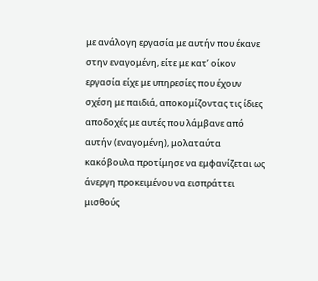με ανάλογη εργασία με αυτήν που έκανε στην εναγομένη, είτε με κατ’ οίκον εργασία είχε με υπηρεσίες που έχουν σχέση με παιδιά, αποκομίζοντας τις ίδιες αποδοχές με αυτές που λάμβανε από αυτήν (εναγομένη), μολαταύτα κακόβουλα προτίμησε να εμφανίζεται ως άνεργη προκειμένου να εισπράττει μισθούς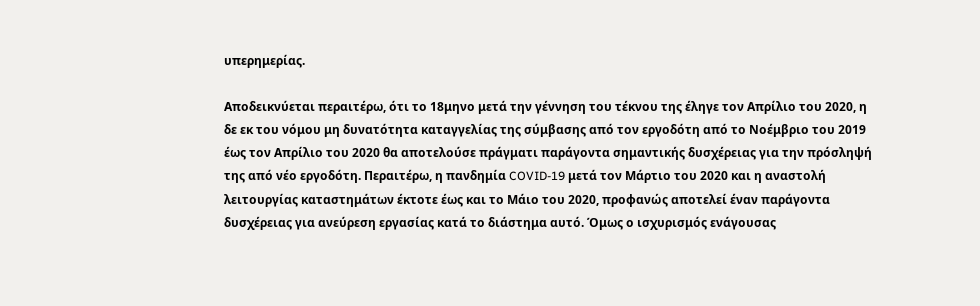υπερημερίας.

Αποδεικνύεται περαιτέρω, ότι το 18μηνο μετά την γέννηση του τέκνου της έληγε τον Απρίλιο του 2020, η δε εκ του νόμου μη δυνατότητα καταγγελίας της σύμβασης από τον εργοδότη από το Νοέμβριο του 2019 έως τον Απρίλιο του 2020 θα αποτελούσε πράγματι παράγοντα σημαντικής δυσχέρειας για την πρόσληψή της από νέο εργοδότη. Περαιτέρω, η πανδημία COVID-19 μετά τον Μάρτιο του 2020 και η αναστολή λειτουργίας καταστημάτων έκτοτε έως και το Μάιο του 2020, προφανώς αποτελεί έναν παράγοντα δυσχέρειας για ανεύρεση εργασίας κατά το διάστημα αυτό. Όμως ο ισχυρισμός ενάγουσας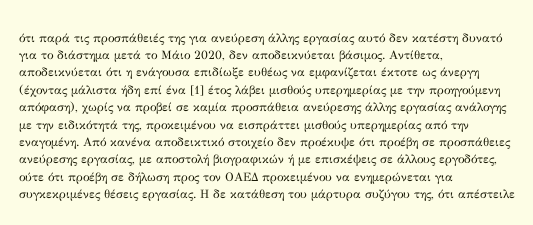ότι παρά τις προσπάθειές της για ανεύρεση άλλης εργασίας αυτό δεν κατέστη δυνατό για το διάστημα μετά το Μάιο 2020, δεν αποδεικνύεται βάσιμος. Αντίθετα, αποδεικνύεται ότι η ενάγουσα επιδίωξε ευθέως να εμφανίζεται έκτοτε ως άνεργη (έχοντας μάλιστα ήδη επί ένα [1] έτος λάβει μισθούς υπερημερίας με την προηγούμενη απόφαση), χωρίς να προβεί σε καμία προσπάθεια ανεύρεσης άλλης εργασίας ανάλογης με την ειδικότητά της, προκειμένου να εισπράττει μισθούς υπερημερίας από την εναγομένη. Από κανένα αποδεικτικό στοιχείο δεν προέκυψε ότι προέβη σε προσπάθειες ανεύρεσης εργασίας, με αποστολή βιογραφικών ή με επισκέψεις σε άλλους εργοδότες, ούτε ότι προέβη σε δήλωση προς τον ΟΑΕΔ προκειμένου να ενημερώνεται για συγκεκριμένες θέσεις εργασίας. Η δε κατάθεση του μάρτυρα συζύγου της, ότι απέστειλε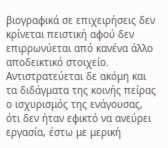βιογραφικά σε επιχειρήσεις δεν κρίνεται πειστική αφού δεν επιρρωνύεται από κανένα άλλο αποδεικτικό στοιχείο. Αντιστρατεύεται δε ακόμη και τα διδάγματα της κοινής πείρας ο ισχυρισμός της ενάγουσας, ότι δεν ήταν εφικτό να ανεύρει εργασία, έστω με μερική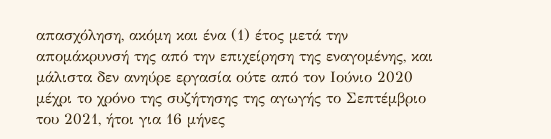απασχόληση, ακόμη και ένα (1) έτος μετά την απομάκρυνσή της από την επιχείρηση της εναγομένης, και μάλιστα δεν ανηύρε εργασία ούτε από τον Ιούνιο 2020 μέχρι το χρόνο της συζήτησης της αγωγής το Σεπτέμβριο του 2021, ήτοι για 16 μήνες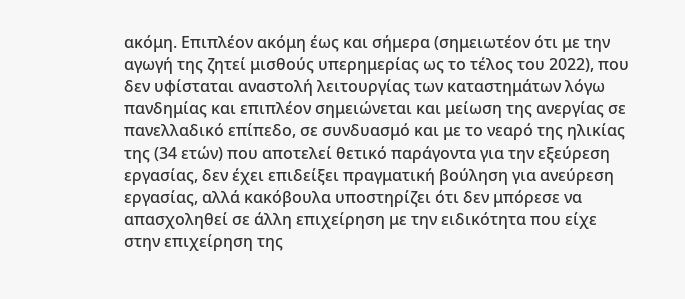ακόμη. Επιπλέον ακόμη έως και σήμερα (σημειωτέον ότι με την αγωγή της ζητεί μισθούς υπερημερίας ως το τέλος του 2022), που δεν υφίσταται αναστολή λειτουργίας των καταστημάτων λόγω πανδημίας και επιπλέον σημειώνεται και μείωση της ανεργίας σε πανελλαδικό επίπεδο, σε συνδυασμό και με το νεαρό της ηλικίας της (34 ετών) που αποτελεί θετικό παράγοντα για την εξεύρεση εργασίας, δεν έχει επιδείξει πραγματική βούληση για ανεύρεση εργασίας, αλλά κακόβουλα υποστηρίζει ότι δεν μπόρεσε να απασχοληθεί σε άλλη επιχείρηση με την ειδικότητα που είχε στην επιχείρηση της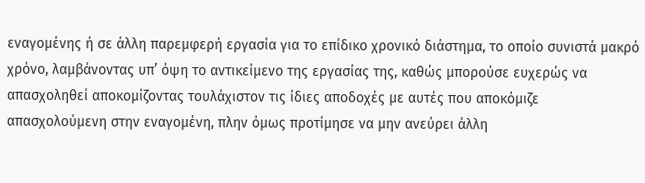εναγομένης ή σε άλλη παρεμφερή εργασία για το επίδικο χρονικό διάστημα, το οποίο συνιστά μακρό χρόνο, λαμβάνοντας υπ’ όψη το αντικείμενο της εργασίας της, καθώς μπορούσε ευχερώς να απασχοληθεί αποκομίζοντας τουλάχιστον τις ίδιες αποδοχές με αυτές που αποκόμιζε απασχολούμενη στην εναγομένη, πλην όμως προτίμησε να μην ανεύρει άλλη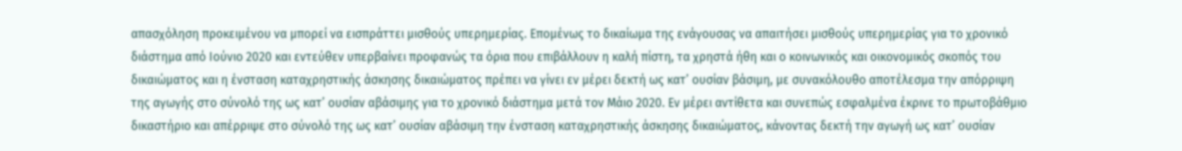απασχόληση προκειμένου να μπορεί να εισπράττει μισθούς υπερημερίας. Επομένως το δικαίωμα της ενάγουσας να απαιτήσει μισθούς υπερημερίας για το χρονικό διάστημα από Ιούνιο 2020 και εντεύθεν υπερβαίνει προφανώς τα όρια που επιβάλλουν η καλή πίστη, τα χρηστά ήθη και ο κοινωνικός και οικονομικός σκοπός του δικαιώματος και η ένσταση καταχρηστικής άσκησης δικαιώματος πρέπει να γίνει εν μέρει δεκτή ως κατ’ ουσίαν βάσιμη, με συνακόλουθο αποτέλεσμα την απόρριψη της αγωγής στο σύνολό της ως κατ’ ουσίαν αβάσιμης για το χρονικό διάστημα μετά τον Μάιο 2020. Εν μέρει αντίθετα και συνεπώς εσφαλμένα έκρινε το πρωτοβάθμιο δικαστήριο και απέρριψε στο σύνολό της ως κατ’ ουσίαν αβάσιμη την ένσταση καταχρηστικής άσκησης δικαιώματος, κάνοντας δεκτή την αγωγή ως κατ’ ουσίαν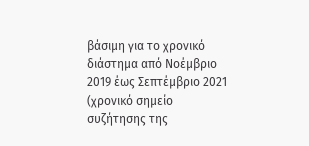βάσιμη για το χρονικό διάστημα από Νοέμβριο 2019 έως Σεπτέμβριο 2021 (χρονικό σημείο συζήτησης της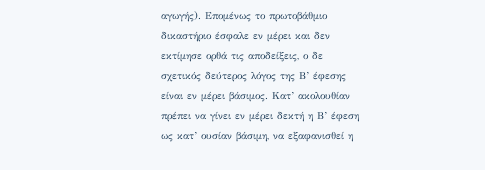αγωγής). Επομένως το πρωτοβάθμιο δικαστήριο έσφαλε εν μέρει και δεν εκτίμησε ορθά τις αποδείξεις, ο δε σχετικός δεύτερος λόγος της Β’ έφεσης είναι εν μέρει βάσιμος. Κατ’ ακολουθίαν πρέπει να γίνει εν μέρει δεκτή η Β’ έφεση ως κατ’ ουσίαν βάσιμη, να εξαφανισθεί η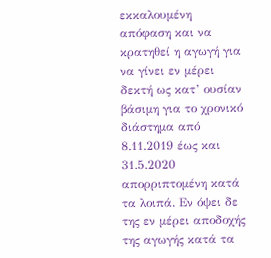εκκαλουμένη απόφαση και να κρατηθεί η αγωγή για να γίνει εν μέρει δεκτή ως κατ’ ουσίαν βάσιμη για το χρονικό διάστημα από 8.11.2019 έως και 31.5.2020 απορριπτομένη κατά τα λοιπά. Εν όψει δε της εν μέρει αποδοχής της αγωγής κατά τα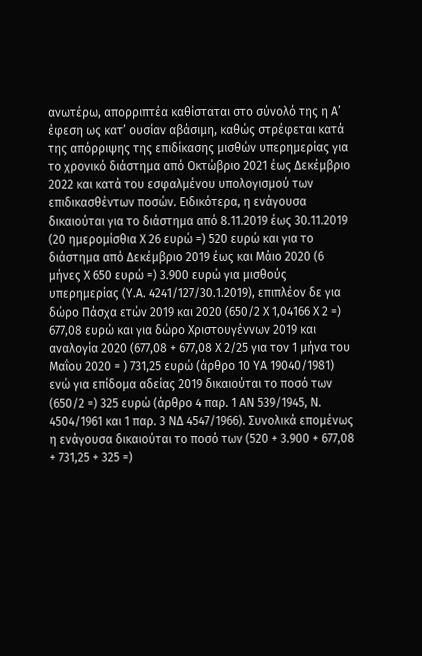ανωτέρω, απορριπτέα καθίσταται στο σύνολό της η Α’ έφεση ως κατ’ ουσίαν αβάσιμη, καθώς στρέφεται κατά της απόρριψης της επιδίκασης μισθών υπερημερίας για το χρονικό διάστημα από Οκτώβριο 2021 έως Δεκέμβριο 2022 και κατά του εσφαλμένου υπολογισμού των επιδικασθέντων ποσών. Ειδικότερα, η ενάγουσα δικαιούται για το διάστημα από 8.11.2019 έως 30.11.2019 (20 ημερομίσθια X 26 ευρώ =) 520 ευρώ και για το διάστημα από Δεκέμβριο 2019 έως και Μάιο 2020 (6 μήνες X 650 ευρώ =) 3.900 ευρώ για μισθούς υπερημερίας (Υ.Α. 4241/127/30.1.2019), επιπλέον δε για δώρο Πάσχα ετών 2019 και 2020 (650/2 X 1,04166 X 2 =) 677,08 ευρώ και για δώρο Χριστουγέννων 2019 και αναλογία 2020 (677,08 + 677,08 X 2/25 για τον 1 μήνα του Μαΐου 2020 = ) 731,25 ευρώ (άρθρο 10 ΥΑ 19040/1981) ενώ για επίδομα αδείας 2019 δικαιούται το ποσό των (650/2 =) 325 ευρώ (άρθρο 4 παρ. 1 ΑΝ 539/1945, Ν. 4504/1961 και 1 παρ. 3 ΝΔ 4547/1966). Συνολικά επομένως η ενάγουσα δικαιούται το ποσό των (520 + 3.900 + 677,08 + 731,25 + 325 =)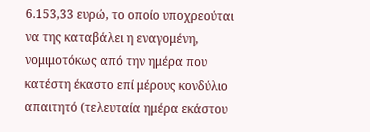6.153,33 ευρώ, το οποίο υποχρεούται να της καταβάλει η εναγομένη, νομιμοτόκως από την ημέρα που κατέστη έκαστο επί μέρους κονδύλιο απαιτητό (τελευταία ημέρα εκάστου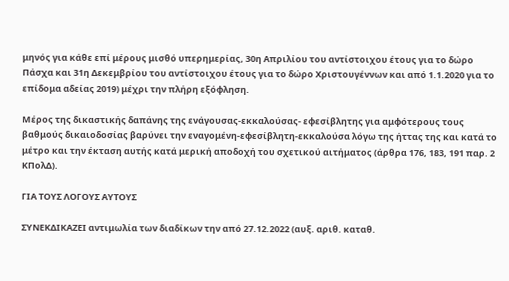μηνός για κάθε επί μέρους μισθό υπερημερίας, 30η Απριλίου του αντίστοιχου έτους για το δώρο Πάσχα και 31η Δεκεμβρίου του αντίστοιχου έτους για το δώρο Χριστουγέννων και από 1.1.2020 για το επίδομα αδείας 2019) μέχρι την πλήρη εξόφληση.

Μέρος της δικαστικής δαπάνης της ενάγουσας-εκκαλούσας- εφεσίβλητης για αμφότερους τους βαθμούς δικαιοδοσίας βαρύνει την εναγομένη-εφεσίβλητη-εκκαλούσα λόγω της ήττας της και κατά το μέτρο και την έκταση αυτής κατά μερική αποδοχή του σχετικού αιτήματος (άρθρα 176, 183, 191 παρ. 2 ΚΠολΔ).

ΓΙΑ ΤΟΥΣ ΛΟΓΟΥΣ ΑΥΤΟΥΣ

ΣΥΝΕΚΔΙΚΑΖΕΙ αντιμωλία των διαδίκων την από 27.12.2022 (αυξ. αριθ. καταθ.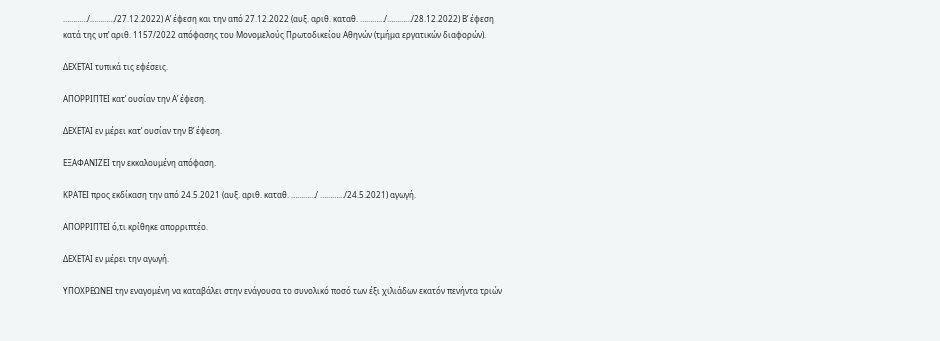…………/…………/27.12.2022) Α’ έφεση και την από 27.12.2022 (αυξ. αριθ. καταθ. …………/…………/28.12.2022) Β’ έφεση κατά της υπ’ αριθ. 1157/2022 απόφασης του Μονομελούς Πρωτοδικείου Αθηνών (τμήμα εργατικών διαφορών).

ΔΕΧΕΤΑΙ τυπικά τις εφέσεις.

ΑΠΟΡΡΙΠΤΕΙ κατ’ ουσίαν την Α’ έφεση.

ΔΕΧΕΤΑΙ εν μέρει κατ’ ουσίαν την Β’ έφεση.

ΕΞΑΦΑΝΙΖΕΙ την εκκαλουμένη απόφαση.

ΚΡΑΤΕΙ προς εκδίκαση την από 24.5.2021 (αυξ. αριθ. καταθ. …………/ …………/24.5.2021) αγωγή.

ΑΠΟΡΡΙΠΤΕΙ ό,τι κρίθηκε απορριπτέο.

ΔΕΧΕΤΑΙ εν μέρει την αγωγή.

ΥΠΟΧΡΕΩΝΕΙ την εναγομένη να καταβάλει στην ενάγουσα το συνολικό ποσό των έξι χιλιάδων εκατόν πενήντα τριών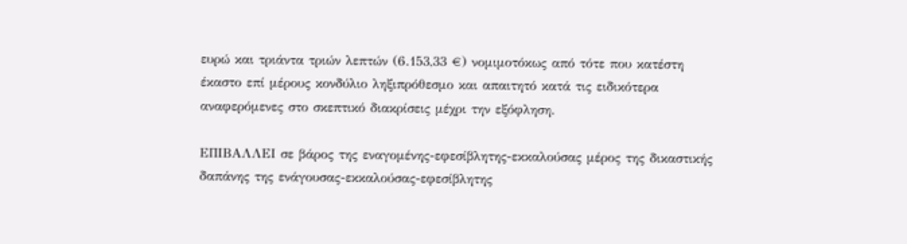ευρώ και τριάντα τριών λεπτών (6.153,33 €) νομιμοτόκως από τότε που κατέστη έκαστο επί μέρους κονδύλιο ληξιπρόθεσμο και απαιτητό κατά τις ειδικότερα αναφερόμενες στο σκεπτικό διακρίσεις μέχρι την εξόφληση.

ΕΠΙΒΑΛΛΕΙ σε βάρος της εναγομένης-εφεσίβλητης-εκκαλούσας μέρος της δικαστικής δαπάνης της ενάγουσας-εκκαλούσας-εφεσίβλητης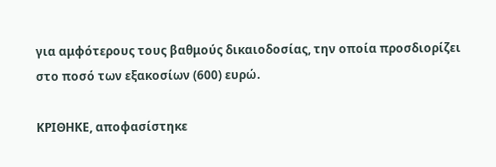για αμφότερους τους βαθμούς δικαιοδοσίας, την οποία προσδιορίζει στο ποσό των εξακοσίων (600) ευρώ.

ΚΡΙΘΗΚΕ, αποφασίστηκε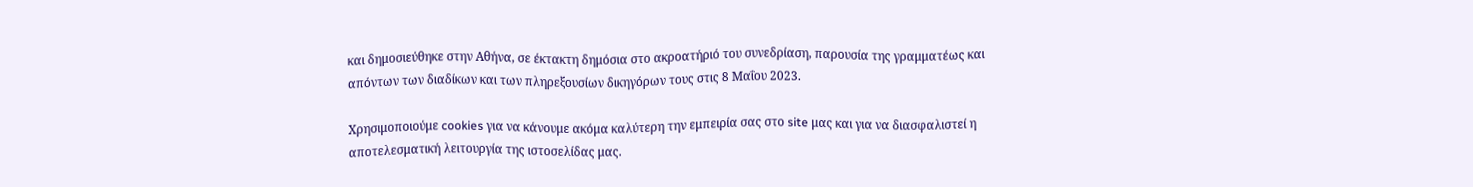και δημοσιεύθηκε στην Αθήνα, σε έκτακτη δημόσια στο ακροατήριό του συνεδρίαση, παρουσία της γραμματέως και απόντων των διαδίκων και των πληρεξουσίων δικηγόρων τους στις 8 Μαΐου 2023.

Χρησιμοποιούμε cookies για να κάνουμε ακόμα καλύτερη την εμπειρία σας στο site μας και για να διασφαλιστεί η αποτελεσματική λειτουργία της ιστοσελίδας μας.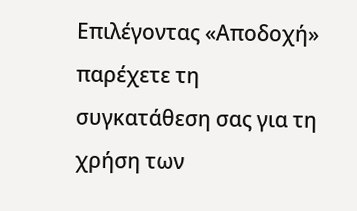Επιλέγοντας «Αποδοχή» παρέχετε τη συγκατάθεση σας για τη χρήση των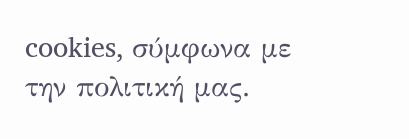cookies, σύμφωνα με την πολιτική μας.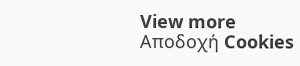View more
Αποδοχή Cookies